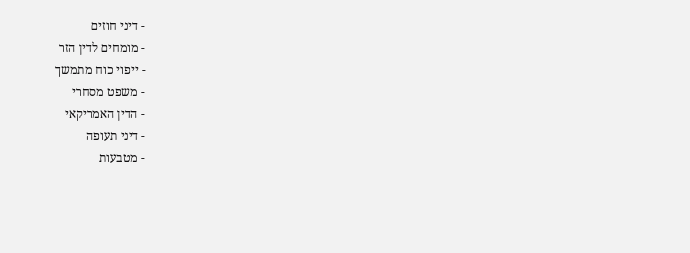- דיני חוזים
- מומחים לדין הזר
- ייפוי כוח מתמשך
- משפט מסחרי
- הדין האמריקאי
- דיני תעופה
- מטבעות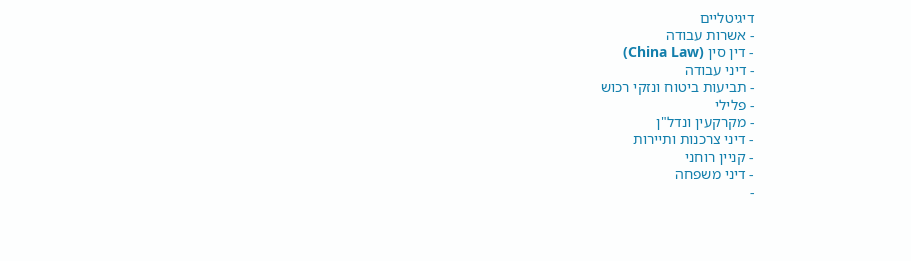דיגיטליים
- אשרות עבודה
- דין סין (China Law)
- דיני עבודה
- תביעות ביטוח ונזקי רכוש
- פלילי
- מקרקעין ונדל"ן
- דיני צרכנות ותיירות
- קניין רוחני
- דיני משפחה
-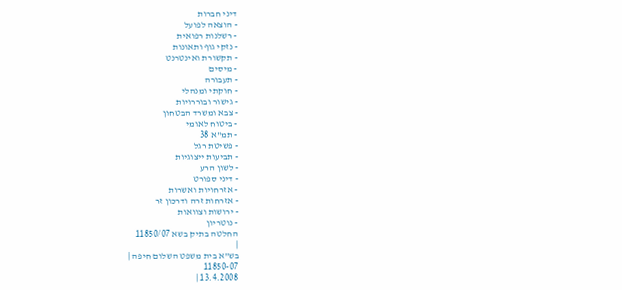דיני חברות
- הוצאה לפועל
- רשלנות רפואית
- נזקי גוף ותאונות
- תקשורת ואינטרנט
- מיסים
- תעבורה
- חוקתי ומנהלי
- גישור ובוררויות
- צבא ומשרד הבטחון
- ביטוח לאומי
- תמ"א 38
- פשיטת רגל
- תביעות ייצוגיות
- לשון הרע
- דיני ספורט
- אזרחויות ואשרות
- אזרחות זרה ודרכון זר
- ירושות וצוואות
- נוטריון
החלטה בתיק בשא 11850/07
|
בש"א בית משפט השלום חיפה |
11850-07
13.4.2008 |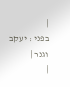|
בפני : יעקב וגנר |
|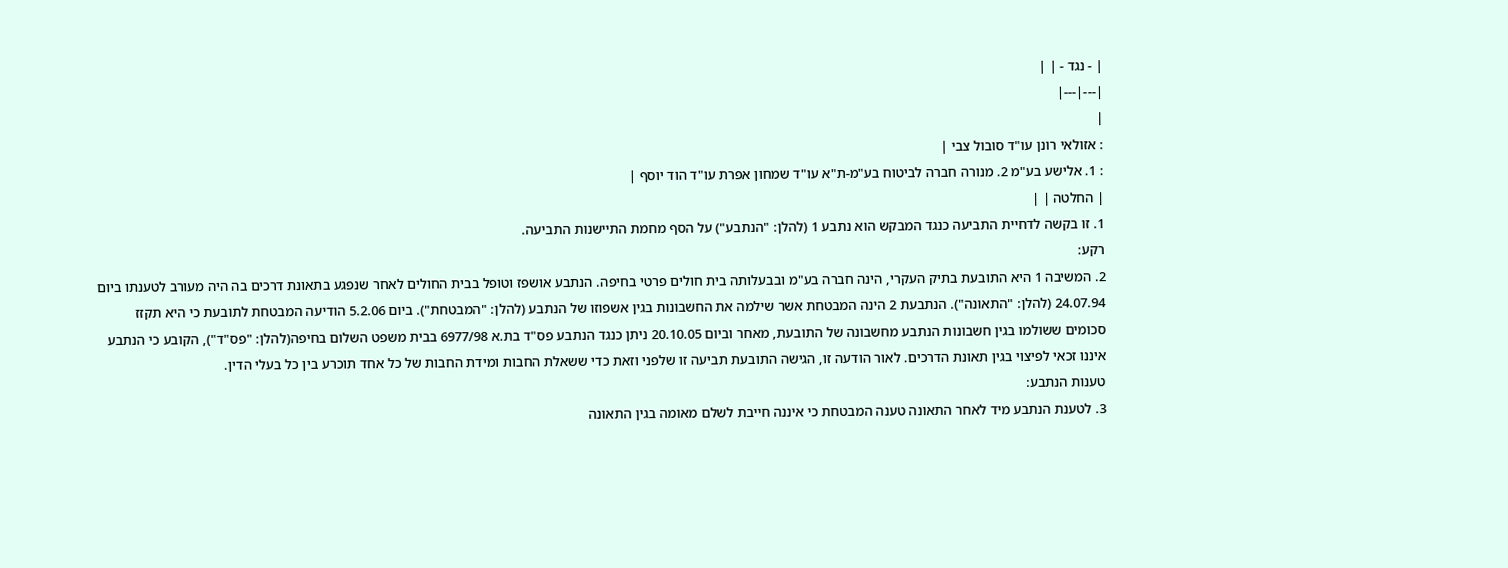| - נגד - | |
|---|---|
|
: אזולאי רונן עו"ד סובול צבי |
: 1. אלישע בע"מ 2. מנורה חברה לביטוח בע"מ-ת"א עו"ד שמחון אפרת עו"ד הוד יוסף |
| החלטה | |
1. זו בקשה לדחיית התביעה כנגד המבקש הוא נתבע 1 (להלן: "הנתבע") על הסף מחמת התיישנות התביעה.
רקע:
2. המשיבה 1 היא התובעת בתיק העקרי, הינה חברה בע"מ ובבעלותה בית חולים פרטי בחיפה. הנתבע אושפז וטופל בבית החולים לאחר שנפגע בתאונת דרכים בה היה מעורב לטענתו ביום 24.07.94 (להלן: "התאונה"). הנתבעת 2 הינה המבטחת אשר שילמה את החשבונות בגין אשפוזו של הנתבע (להלן: "המבטחת"). ביום 5.2.06 הודיעה המבטחת לתובעת כי היא תקזז סכומים ששולמו בגין חשבונות הנתבע מחשבונה של התובעת, מאחר וביום 20.10.05 ניתן כנגד הנתבע פס"ד בת.א 6977/98 בבית משפט השלום בחיפה(להלן: "פס"ד"), הקובע כי הנתבע איננו זכאי לפיצוי בגין תאונת הדרכים. לאור הודעה זו, הגישה התובעת תביעה זו שלפני וזאת כדי ששאלת החבות ומידת החבות של כל אחד תוכרע בין כל בעלי הדין.
טענות הנתבע:
3. לטענת הנתבע מיד לאחר התאונה טענה המבטחת כי איננה חייבת לשלם מאומה בגין התאונה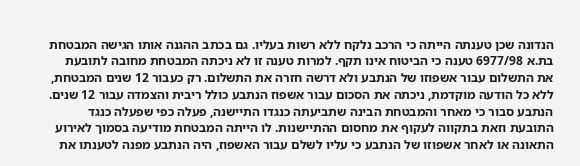הנדונה שכן טענתה הייתה כי הרכב נלקח ללא רשות בעליו. גם בכתב ההגנה אותו הגישה המבטחת בת.א 6977/98 טענה כי הביטוח אינו תקף. למרות טענה זו לא ניכתה המבטחת מחובה לתובעת את התשלום עבור אשפוזו של הנתבע ולא דרשה חזרה את התשלום. רק כעבור 12 שנים המבטחת, ללא כל הודעה מוקדמת, ניכתה את הסכום עבור אשפוז הנתבע כולל ריבית והצמדה עבור 12 שנים. הנתבע סבור כי מאחר והמבטחת הבינה שתביעתה כנגדו התיישנה, פעלה כפי שפעלה כנגד התובעת וזאת בתקווה לעקוף את מחסום ההתיישנות. לו הייתה המבטחת מודיעה בסמוך לאירוע התאונה או לאחר אשפוזו של הנתבע כי עליו לשלם עבור האשפוז, היה הנתבע מפנה לטענתו את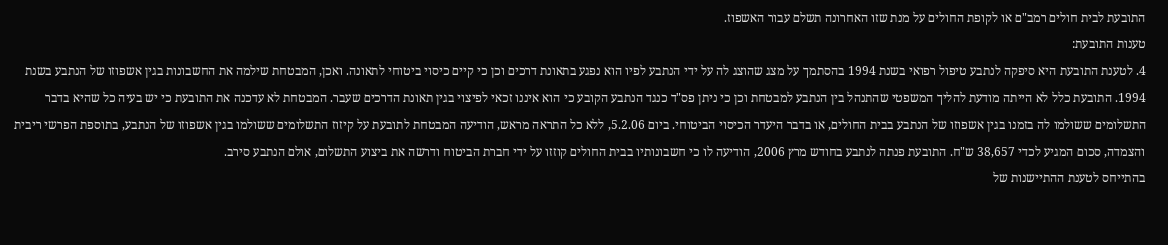התובעת לבית חולים רמב"ם או לקופת החולים על מנת שזו האחרונה תשלם עבור האשפוז.
טענות התובעת:
4. לטענת התובעת היא סיפקה לנתבע טיפול רפואי בשנת 1994 בהסתמך על מצג שהוצג לה על ידי הנתבע לפיו הוא נפגע בתאונת דרכים וכן כי קיים כיסוי ביטוחי לתאונה. ואכן, המבטחת שילמה את החשבונות בגין אשפוזו של הנתבע בשנת 1994. התובעת כלל לא הייתה מודעת להליך המשפטי שהתנהל בין הנתבע למבטחת וכן כי ניתן פס"ד כנגד הנתבע הקובע כי הוא איננו זכאי לפיצוי בגין תאונת הדרכים שעבר. המבטחת לא עדכנה את התובעת כי יש בעיה כל שהיא בדבר התשלומים ששולמו לה בזמנו בגין אשפוזו של הנתבע בבית החולים, או בדבר היעדר הכיסוי הביטוחי. ביום 5.2.06, ללא כל התראה מראש, הודיעה המבטחת לתובעת על קיזוז התשלומים ששולמו בגין אשפוזו של הנתבע, בתוספת הפרשי ריבית והצמדה, סכום המגיע לכדי 38,657 ש"ח. התובעת פנתה לנתבע בחודש מרץ 2006, הודיעה לו כי חשבונותיו בבית החולים קוזזו על ידי חברת הביטוח ודרשה את ביצוע התשלום, אולם הנתבע סירב.
בהתייחס לטענת ההתיישנות של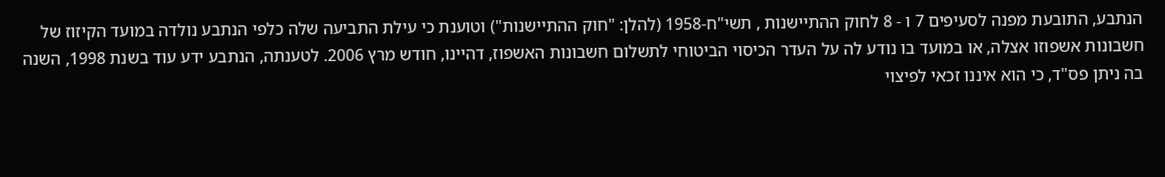הנתבע, התובעת מפנה לסעיפים 7 ו - 8 לחוק ההתיישנות , תשי"ח-1958 (להלן: "חוק ההתיישנות") וטוענת כי עילת התביעה שלה כלפי הנתבע נולדה במועד הקיזוז של חשבונות אשפוזו אצלה, או במועד בו נודע לה על העדר הכיסוי הביטוחי לתשלום חשבונות האשפוז, דהיינו, חודש מרץ 2006. לטענתה, הנתבע ידע עוד בשנת 1998, השנה בה ניתן פס"ד, כי הוא איננו זכאי לפיצוי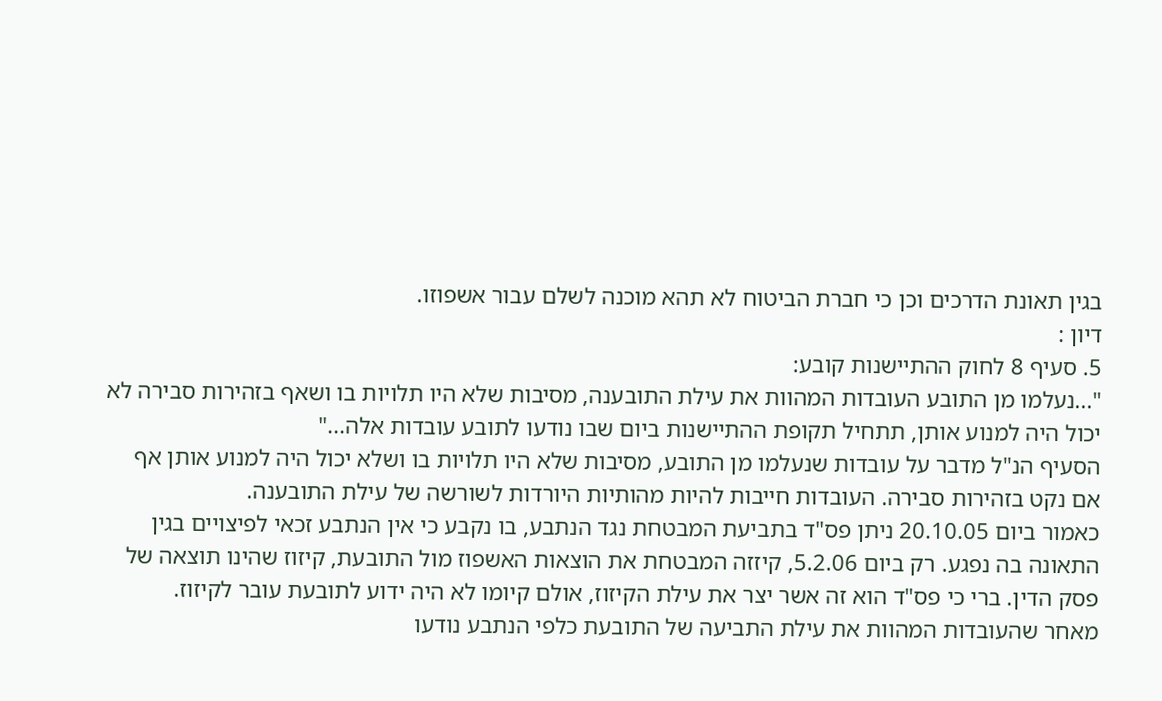בגין תאונת הדרכים וכן כי חברת הביטוח לא תהא מוכנה לשלם עבור אשפוזו.
דיון :
5. סעיף 8 לחוק ההתיישנות קובע:
"...נעלמו מן התובע העובדות המהוות את עילת התובענה, מסיבות שלא היו תלויות בו ושאף בזהירות סבירה לא יכול היה למנוע אותן, תתחיל תקופת ההתיישנות ביום שבו נודעו לתובע עובדות אלה..."
הסעיף הנ"ל מדבר על עובדות שנעלמו מן התובע, מסיבות שלא היו תלויות בו ושלא יכול היה למנוע אותן אף אם נקט בזהירות סבירה. העובדות חייבות להיות מהותיות היורדות לשורשה של עילת התובענה.
כאמור ביום 20.10.05 ניתן פס"ד בתביעת המבטחת נגד הנתבע, בו נקבע כי אין הנתבע זכאי לפיצויים בגין התאונה בה נפגע. רק ביום 5.2.06, קיזזה המבטחת את הוצאות האשפוז מול התובעת, קיזוז שהינו תוצאה של פסק הדין. ברי כי פס"ד הוא זה אשר יצר את עילת הקיזוז, אולם קיומו לא היה ידוע לתובעת עובר לקיזוז.
מאחר שהעובדות המהוות את עילת התביעה של התובעת כלפי הנתבע נודעו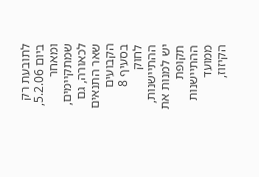לתובעת רק ביום 5.2.06, ומאחר שמתקיימים, לכאורה, גם שאר התנאים הקבועים בסעיף 8 לחוק ההתיישנות, יש למנות את תקופת ההתיישנות ממועד הקיזוז,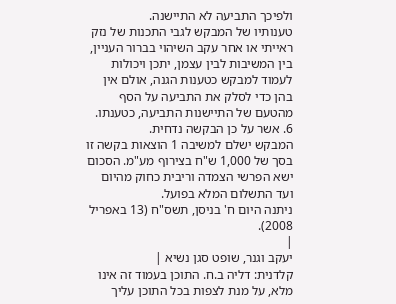ולפיכך התביעה לא התיישנה.
טענותיו של המבקש לגבי התכנות של נזק ראייתי או אחר עקב השיהוי בברור העניין, בין המשיבות לבין עצמן, יתכן ויכולות לעמוד למבקש כטענות הגנה, אולם אין בהן כדי לסלק את התביעה על הסף מהטעם של התיישנות התביעה, כטענתו.
6. אשר על כן הבקשה נדחית.
המבקש ישלם למשיבה 1 הוצאות בקשה זו בסך של 1,000 ש"ח בצירוף מע"מ. הסכום ישא הפרשי הצמדה וריבית כחוק מהיום ועד התשלום המלא בפועל.
ניתנה היום ח' בניסן, תשס"ח (13 באפריל 2008).
|
יעקב וגנר, שופט סגן נשיא |
קלדנית: דליה ב.ח. התוכן בעמוד זה אינו מלא, על מנת לצפות בכל התוכן עליך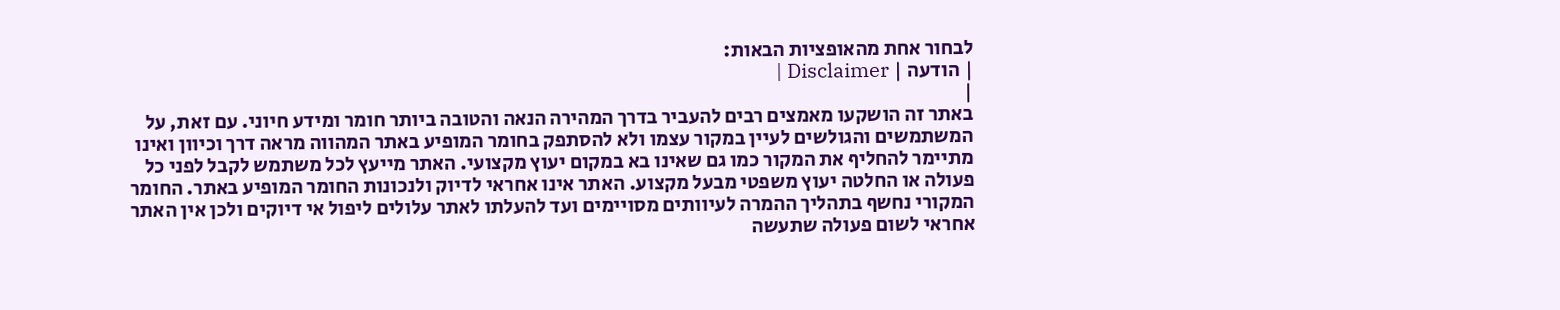לבחור אחת מהאופציות הבאות:
| הודעה | Disclaimer |
|
באתר זה הושקעו מאמצים רבים להעביר בדרך המהירה הנאה והטובה ביותר חומר ומידע חיוני. עם זאת, על המשתמשים והגולשים לעיין במקור עצמו ולא להסתפק בחומר המופיע באתר המהווה מראה דרך וכיוון ואינו מתיימר להחליף את המקור כמו גם שאינו בא במקום יעוץ מקצועי. האתר מייעץ לכל משתמש לקבל לפני כל פעולה או החלטה יעוץ משפטי מבעל מקצוע. האתר אינו אחראי לדיוק ולנכונות החומר המופיע באתר. החומר המקורי נחשף בתהליך ההמרה לעיוותים מסויימים ועד להעלתו לאתר עלולים ליפול אי דיוקים ולכן אין האתר אחראי לשום פעולה שתעשה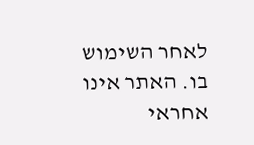לאחר השימוש בו. האתר אינו אחראי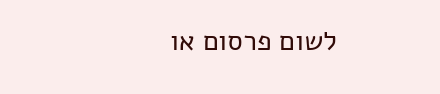לשום פרסום או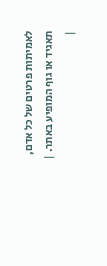לאמיתות פרטים של כל אדם, תאגיד או גוף המופיע באתר. |
|